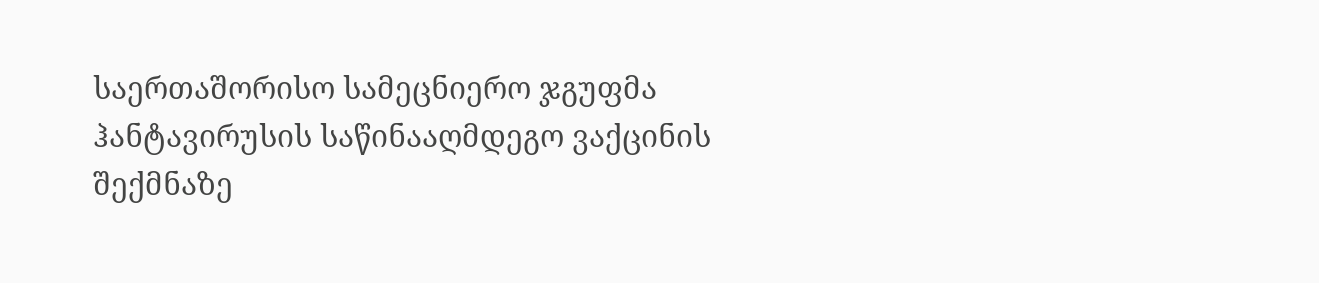საერთაშორისო სამეცნიერო ჯგუფმა ჰანტავირუსის საწინააღმდეგო ვაქცინის შექმნაზე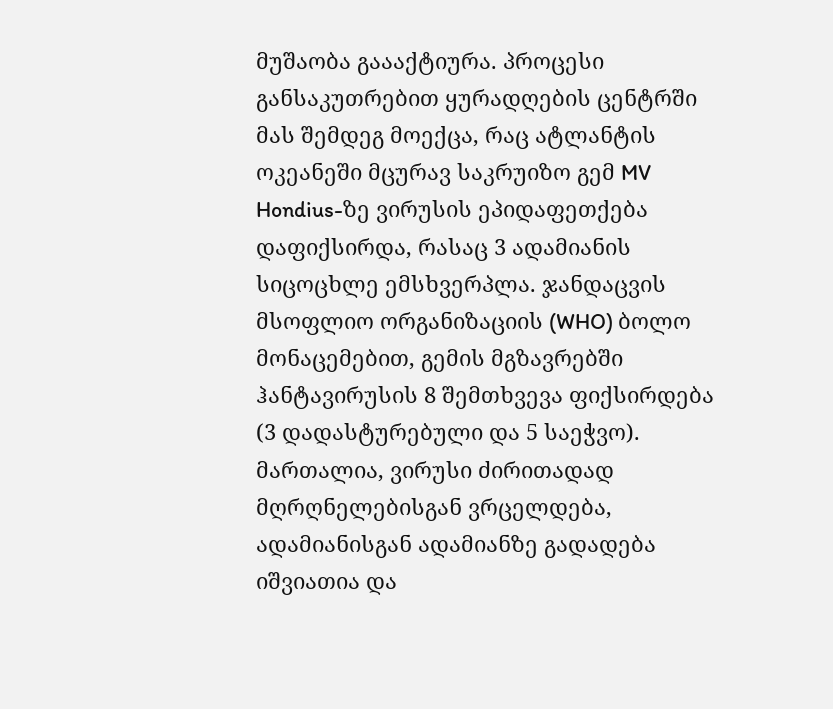მუშაობა გაააქტიურა. პროცესი განსაკუთრებით ყურადღების ცენტრში მას შემდეგ მოექცა, რაც ატლანტის ოკეანეში მცურავ საკრუიზო გემ MV Hondius-ზე ვირუსის ეპიდაფეთქება დაფიქსირდა, რასაც 3 ადამიანის სიცოცხლე ემსხვერპლა. ჯანდაცვის მსოფლიო ორგანიზაციის (WHO) ბოლო მონაცემებით, გემის მგზავრებში ჰანტავირუსის 8 შემთხვევა ფიქსირდება (3 დადასტურებული და 5 საეჭვო).
მართალია, ვირუსი ძირითადად მღრღნელებისგან ვრცელდება, ადამიანისგან ადამიანზე გადადება იშვიათია და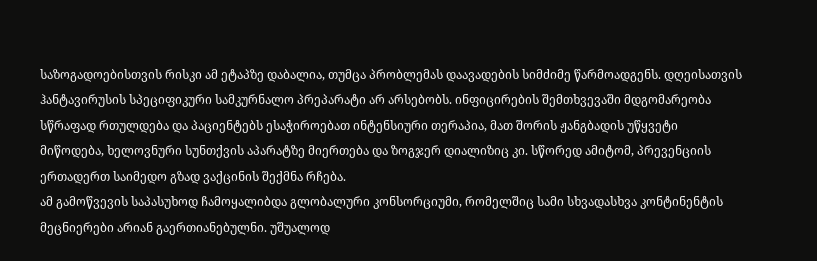საზოგადოებისთვის რისკი ამ ეტაპზე დაბალია, თუმცა პრობლემას დაავადების სიმძიმე წარმოადგენს. დღეისათვის ჰანტავირუსის სპეციფიკური სამკურნალო პრეპარატი არ არსებობს. ინფიცირების შემთხვევაში მდგომარეობა სწრაფად რთულდება და პაციენტებს ესაჭიროებათ ინტენსიური თერაპია, მათ შორის ჟანგბადის უწყვეტი მიწოდება, ხელოვნური სუნთქვის აპარატზე მიერთება და ზოგჯერ დიალიზიც კი. სწორედ ამიტომ, პრევენციის ერთადერთ საიმედო გზად ვაქცინის შექმნა რჩება.
ამ გამოწვევის საპასუხოდ ჩამოყალიბდა გლობალური კონსორციუმი, რომელშიც სამი სხვადასხვა კონტინენტის მეცნიერები არიან გაერთიანებულნი. უშუალოდ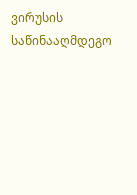ვირუსის საწინააღმდეგო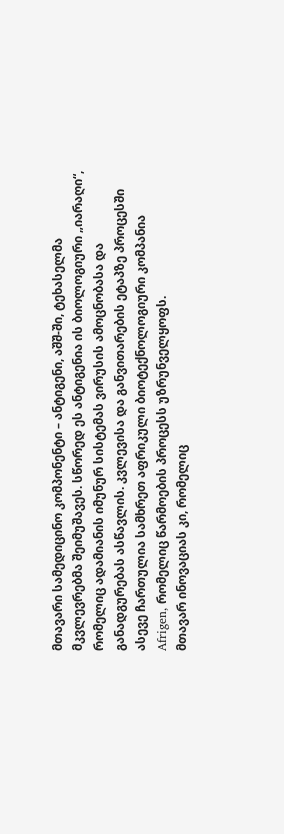მთავარი სამედიცინო კომპონენტი – ანტიგენი, აშშ-ში, ტეხასელმა მკვლევრებმა შეიმუშავეს. სწორედ ეს ანტიგენია ის ბიოლოგიური „იარაღი“, რომელიც ადამიანის იმუნურ სისტემას ვირუსის ამოცნობასა და განადგურებას ასწავლის. კვლევისა და განვითარების ეტაპზე პროცესში ასევე ჩართულია სამხრეთ აფრიკული ბიოტექნოლოგიური კომპანია Afrigen, რომელიც წარმოების პროცესს უზრუნველყოფს.
მთავარ ინოვაციას კი, რომელიც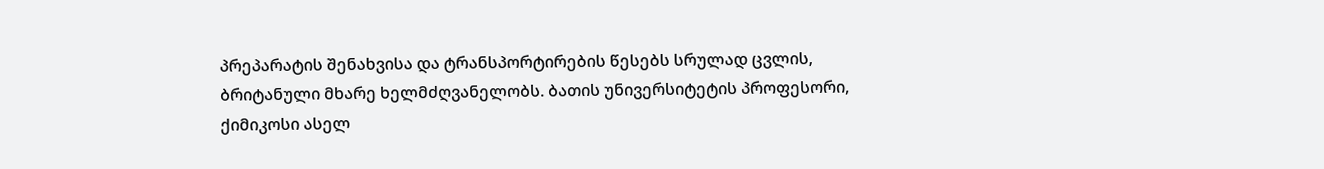პრეპარატის შენახვისა და ტრანსპორტირების წესებს სრულად ცვლის, ბრიტანული მხარე ხელმძღვანელობს. ბათის უნივერსიტეტის პროფესორი, ქიმიკოსი ასელ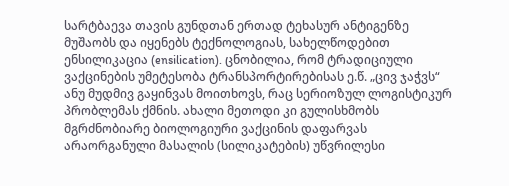სარტბაევა თავის გუნდთან ერთად ტეხასურ ანტიგენზე მუშაობს და იყენებს ტექნოლოგიას, სახელწოდებით ენსილიკაცია (ensilication). ცნობილია, რომ ტრადიციული ვაქცინების უმეტესობა ტრანსპორტირებისას ე.წ. „ცივ ჯაჭვს“ ანუ მუდმივ გაყინვას მოითხოვს, რაც სერიოზულ ლოგისტიკურ პრობლემას ქმნის. ახალი მეთოდი კი გულისხმობს მგრძნობიარე ბიოლოგიური ვაქცინის დაფარვას არაორგანული მასალის (სილიკატების) უწვრილესი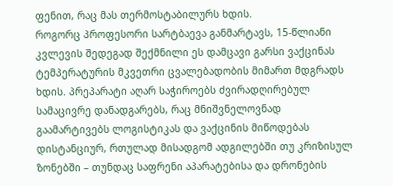ფენით, რაც მას თერმოსტაბილურს ხდის.
როგორც პროფესორი სარტბაევა განმარტავს, 15-წლიანი კვლევის შედეგად შექმნილი ეს დამცავი გარსი ვაქცინას ტემპერატურის მკვეთრი ცვალებადობის მიმართ მდგრადს ხდის. პრეპარატი აღარ საჭიროებს ძვირადღირებულ სამაცივრე დანადგარებს, რაც მნიშვნელოვნად გაამარტივებს ლოგისტიკას და ვაქცინის მიწოდებას დისტანციურ, რთულად მისადგომ ადგილებში თუ კრიზისულ ზონებში – თუნდაც საფრენი აპარატებისა და დრონების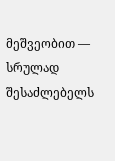მეშვეობით — სრულად შესაძლებელს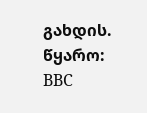გახდის.
წყარო: BBC